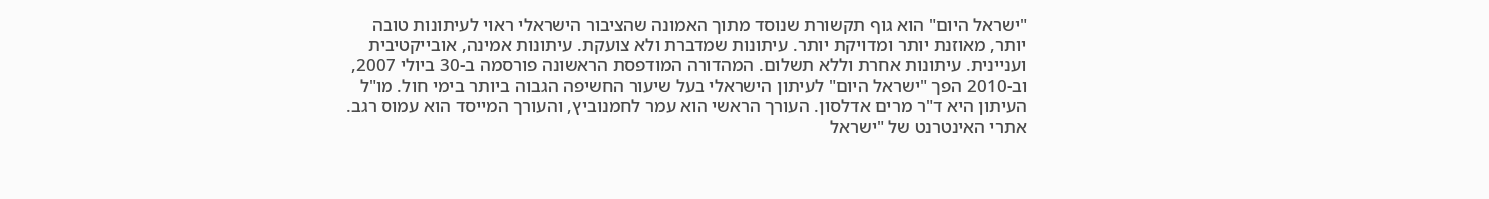"ישראל היום" הוא גוף תקשורת שנוסד מתוך האמונה שהציבור הישראלי ראוי לעיתונות טובה יותר, מאוזנת יותר ומדויקת יותר. עיתונות שמדברת ולא צועקת. עיתונות אמינה, אובייקטיבית ועניינית. עיתונות אחרת וללא תשלום. המהדורה המודפסת הראשונה פורסמה ב-30 ביולי 2007, וב-2010 הפך "ישראל היום" לעיתון הישראלי בעל שיעור החשיפה הגבוה ביותר בימי חול. מו"ל העיתון היא ד"ר מרים אדלסון. העורך הראשי הוא עמר לחמנוביץ, והעורך המייסד הוא עמוס רגב. אתרי האינטרנט של "ישראל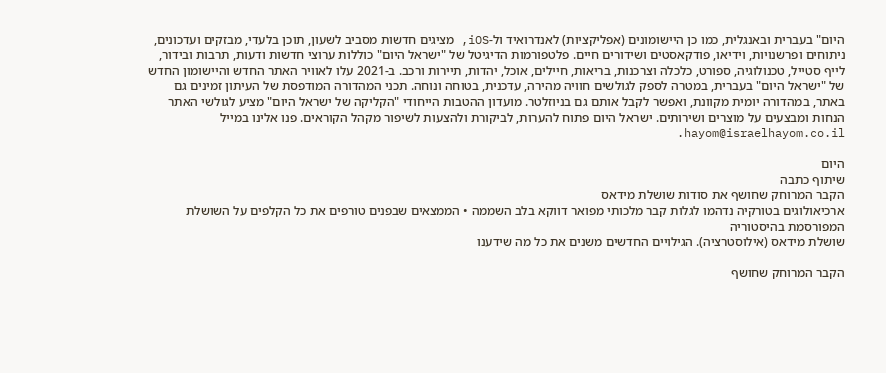היום" בעברית ובאנגלית, כמו כן היישומונים (אפליקציות) לאנדרואיד ול-iOS, מציגים חדשות מסביב לשעון, תוכן בלעדי, מבזקים ועדכונים, ניתוחים ופרשנויות, וידיאו, פודקאסטים ושידורים חיים. פלטפורמות הדיגיטל של "ישראל היום" כוללות ערוצי חדשות ודעות, תרבות ובידור, לייף סטייל, טכנולוגיה, ספורט, כלכלה וצרכנות, בריאות, חיילים, אוכל, יהדות, תיירות ורכב. ב-2021 עלו לאוויר האתר החדש והיישומון החדש של "ישראל היום" בעברית, במטרה לספק לגולשים חוויה מהירה, עדכנית, בטוחה ונוחה. תכני המהדורה המודפסת של העיתון זמינים גם באתר, במהדורה יומית מקוונת, ואפשר לקבל אותם גם בניוזלטר. מועדון ההטבות הייחודי "הקליקה של ישראל היום" מציע לגולשי האתר הנחות ומבצעים על מוצרים ושירותים. ישראל היום פתוח להערות, לביקורת ולהצעות לשיפור מקהל הקוראים. פנו אלינו במייל hayom@israelhayom.co.il.

היום
שיתוף כתבה
הקבר המרוחק שחושף את סודות שושלת מידאס
ארכיאולוגים בטורקיה נדהמו לגלות קבר מלכותי מפואר דווקא בלב השממה • הממצאים שבפנים טורפים את כל הקלפים על השושלת המפורסמת בהיסטוריה
שושלת מידאס (אילוסטרציה). הגילויים החדשים משנים את כל מה שידענו

הקבר המרוחק שחושף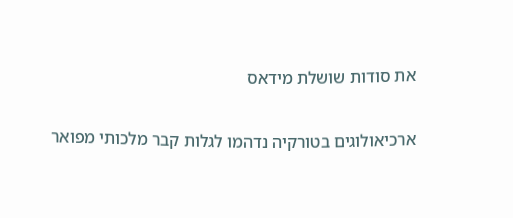את סודות שושלת מידאס

ארכיאולוגים בטורקיה נדהמו לגלות קבר מלכותי מפואר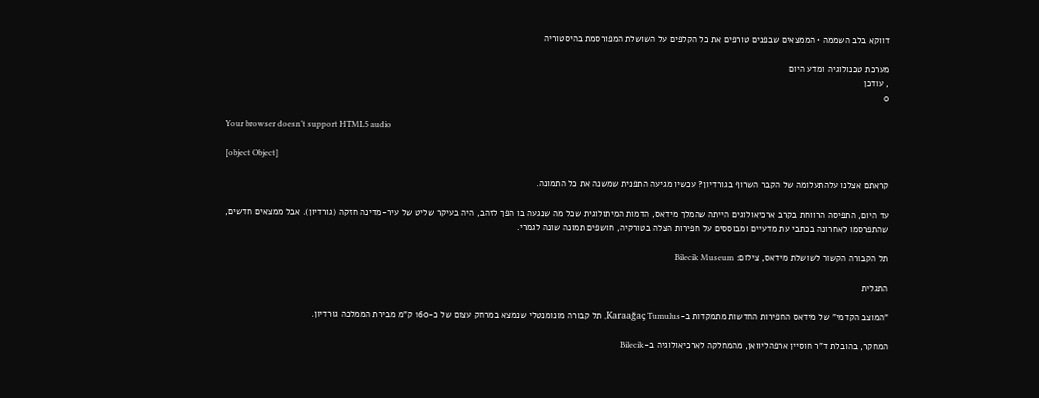דווקא בלב השממה • הממצאים שבפנים טורפים את כל הקלפים על השושלת המפורסמת בהיסטוריה

מערכת טכנולוגיה ומדע היום
, עודכן
0

Your browser doesn’t support HTML5 audio

[object Object]

קראתם אצלנו עלהתעלומה של הקבר השרוף בגורדיון? עכשיו מגיעה התפנית שמשנה את כל התמונה.

עד היום, התפיסה הרווחת בקרב ארכיאולוגים הייתה שהמלך מידאס, הדמות המיתולוגית שכל מה שנגעה בו הפך לזהב, היה בעיקר שליט של עיר-מדינה חזקה (גורדיון). אבל ממצאים חדשים, שהתפרסמו לאחרונה בכתבי עת מדעיים ומבוססים על חפירות הצלה בטורקיה, חושפים תמונה שונה לגמרי.

תל הקבורה הקשור לשושלת מידאס, צילום: Bilecik Museum

התגלית

"המוצב הקדמי" של מידאס החפירות החדשות מתמקדות ב-Karaağaç Tumulus, תל קבורה מונומנטלי שנמצא במרחק עצום של כ-160 ק"מ מבירת הממלכה גורדיון.

המחקר, בהובלת ד"ר חוסיין ארפהליוואן, מהמחלקה לארכיאולוגיה ב-Bilecik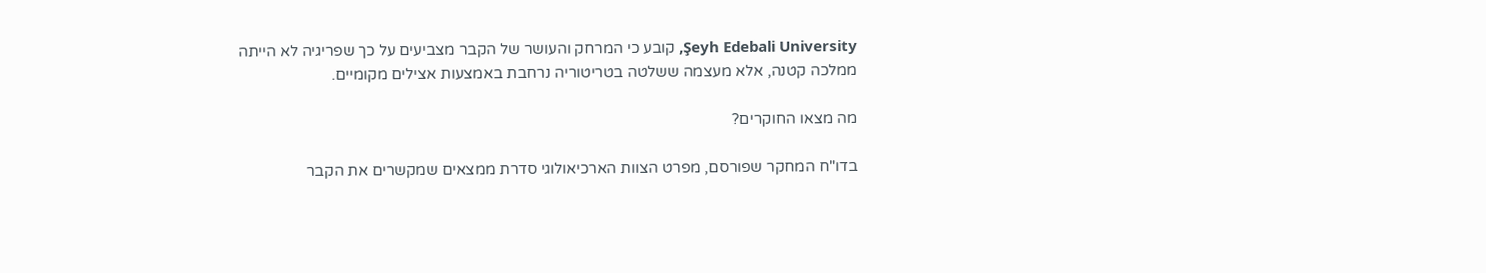Şeyh Edebali University, קובע כי המרחק והעושר של הקבר מצביעים על כך שפריגיה לא הייתה ממלכה קטנה, אלא מעצמה ששלטה בטריטוריה נרחבת באמצעות אצילים מקומיים.

מה מצאו החוקרים?

בדו"ח המחקר שפורסם, מפרט הצוות הארכיאולוגי סדרת ממצאים שמקשרים את הקבר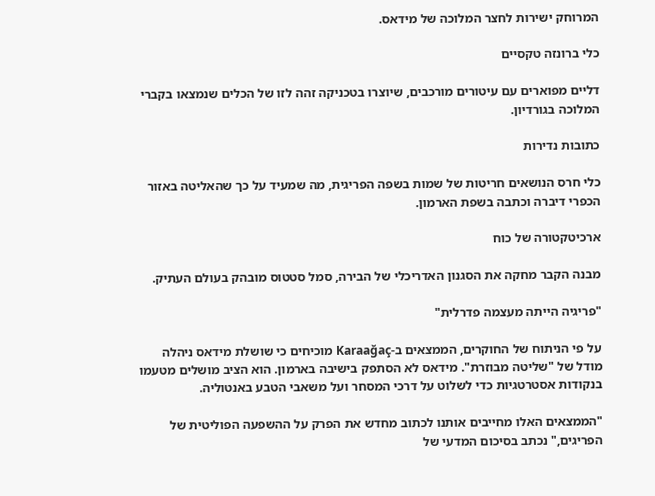המרוחק ישירות לחצר המלוכה של מידאס.

כלי ברונזה טקסיים

דליים מפוארים עם עיטורים מורכבים, שיוצרו בטכניקה זהה לזו של הכלים שנמצאו בקברי המלוכה בגורדיון.

כתובות נדירות

כלי חרס הנושאים חריטות של שמות בשפה הפריגית, מה שמעיד על כך שהאליטה באזור הכפרי דיברה וכתבה בשפת הארמון.

ארכיטקטורה של כוח

מבנה הקבר מחקה את הסגנון האדריכלי של הבירה, סמל סטטוס מובהק בעולם העתיק.

"פריגיה הייתה מעצמה פדרלית"

על פי הניתוח של החוקרים, הממצאים ב-Karaağaç מוכיחים כי שושלת מידאס ניהלה מודל של "שליטה מבוזרת". מידאס לא הסתפק בישיבה בארמון. הוא הציב מושלים מטעמו בנקודות אסטרטגיות כדי לשלוט על דרכי המסחר ועל משאבי הטבע באנטוליה.

"הממצאים האלו מחייבים אותנו לכתוב מחדש את הפרק על ההשפעה הפוליטית של הפריגים," נכתב בסיכום המדעי של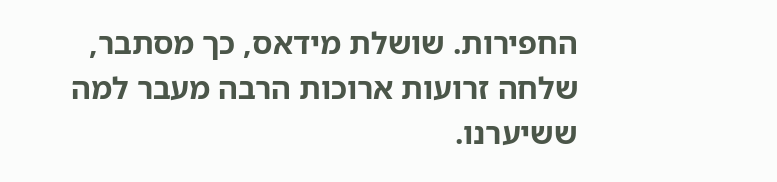החפירות. שושלת מידאס, כך מסתבר, שלחה זרועות ארוכות הרבה מעבר למה ששיערנו.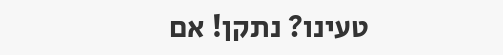טעינו? נתקן! אם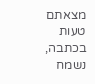מצאתם טעות בכתבה, נשמח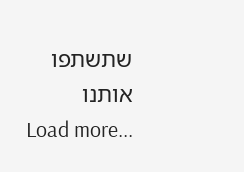שתשתפו אותנו
Load more...